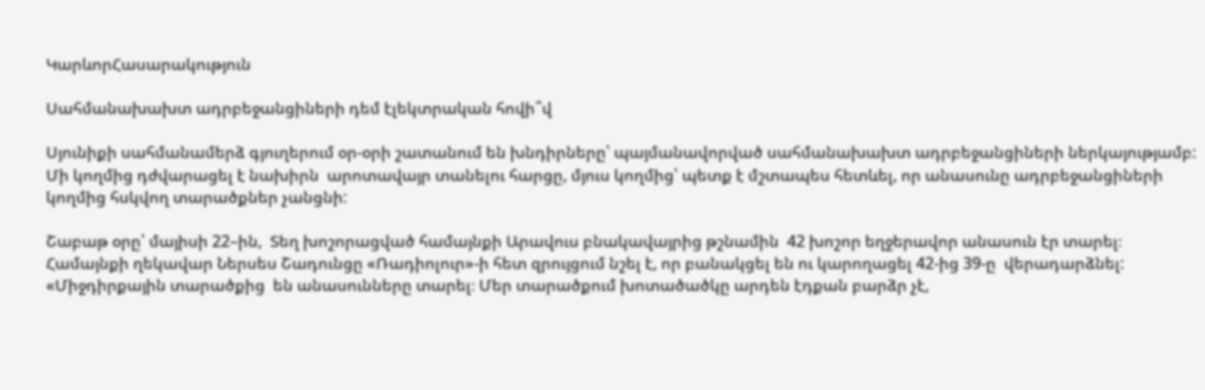ԿարևորՀասարակություն

Սահմանախախտ ադրբեջանցիների դեմ էլեկտրական հովի՞վ

Սյունիքի սահմանամերձ գյուղերում օր-օրի շատանում են խնդիրները՝ պայմանավորված սահմանախախտ ադրբեջանցիների ներկայությամբ: Մի կողմից դժվարացել է նախիրն  արոտավայր տանելու հարցը, մյուս կողմից՝ պետք է մշտապես հետևել, որ անասունը ադրբեջանցիների կողմից հսկվող տարածքներ չանցնի:

Շաբաթ օրը՝ մայիսի 22–ին,  Տեղ խոշորացված համայնքի Արավուս բնակավայրից թշնամին  42 խոշոր եղջերավոր անասուն էր տարել։  Համայնքի ղեկավար Ներսես Շադունցը «Ռադիոլուր»-ի հետ զրույցում նշել է, որ բանակցել են ու կարողացել 42-ից 39-ը  վերադարձնել: «Միջդիրքային տարածքից  են անասունները տարել։ Մեր տարածքում խոտածածկը արդեն էդքան բարձր չէ,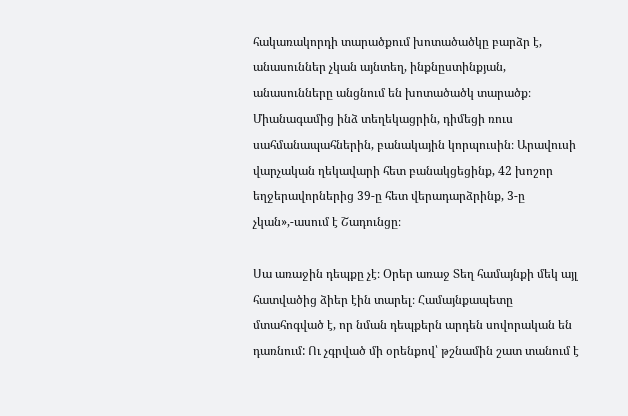հակառակորդի տարածքում խոտածածկը բարձր է, անասուններ չկան այնտեղ, ինքնըստինքյան, անասունները անցնում են խոտածածկ տարածք։ Միանագամից ինձ տեղեկացրին, դիմեցի ռուս սահմանապահներին, բանակային կորպուսին։ Արավուսի վարչական ղեկավարի հետ բանակցեցինք, 42 խոշոր եղջերավորներից 39-ը հետ վերադարձրինք, 3-ը չկան»,-ասում է Շադունցը։

Սա առաջին դեպքը չէ։ Օրեր առաջ Տեղ համայնքի մեկ այլ հատվածից ձիեր էին տարել։ Համայնքապետը մտահոգված է, որ նման դեպքերն արդեն սովորական են դառնում: Ու չգրված մի օրենքով՝ թշնամին շատ տանում է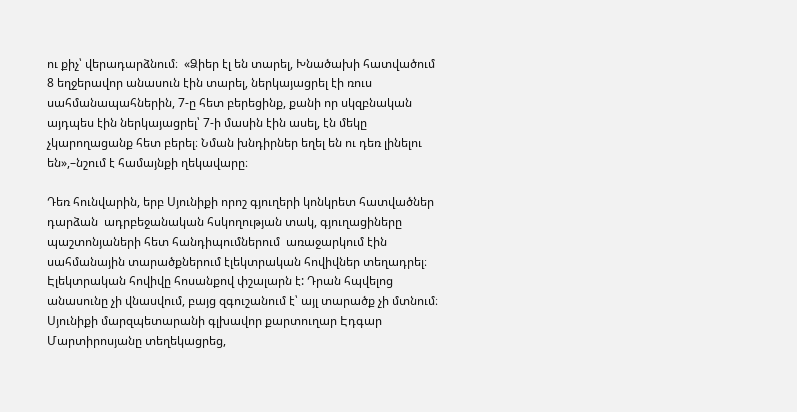ու քիչ՝ վերադարձնում։  «Ձիեր էլ են տարել, Խնածախի հատվածում 8 եղջերավոր անասուն էին տարել, ներկայացրել էի ռուս սահմանապահներին, 7-ը հետ բերեցինք, քանի որ սկզբնական այդպես էին ներկայացրել՝ 7-ի մասին էին ասել, էն մեկը չկարողացանք հետ բերել։ Նման խնդիրներ եղել են ու դեռ լինելու են»,–նշում է համայնքի ղեկավարը։

Դեռ հունվարին, երբ Սյունիքի որոշ գյուղերի կոնկրետ հատվածներ դարձան  ադրբեջանական հսկողության տակ, գյուղացիները պաշտոնյաների հետ հանդիպումներում  առաջարկում էին սահմանային տարածքներում էլեկտրական հովիվներ տեղադրել։  Էլեկտրական հովիվը հոսանքով փշալարն է: Դրան հպվելոց անասունը չի վնասվում, բայց զգուշանում է՝ այլ տարածք չի մտնում։ Սյունիքի մարզպետարանի գլխավոր քարտուղար Էդգար Մարտիրոսյանը տեղեկացրեց,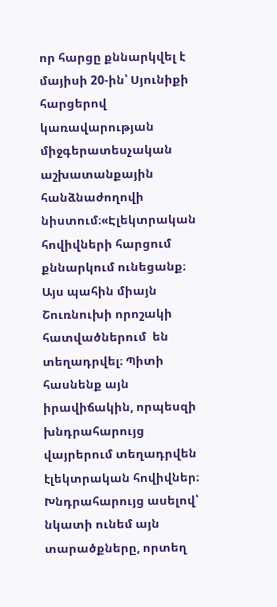որ հարցը քննարկվել է մայիսի 20-ին՝ Սյունիքի հարցերով կառավարության միջգերատեսչական աշխատանքային հանձնաժողովի   նիստում։«Էլեկտրական հովիվների հարցում քննարկում ունեցանք։ Այս պահին միայն Շուռնուխի որոշակի հատվածներում  են տեղադրվել։ Պիտի հասնենք այն իրավիճակին, որպեսզի խնդրահարույց վայրերում տեղադրվեն էլեկտրական հովիվներ։ Խնդրահարույց ասելով՝ նկատի ունեմ այն տարածքները, որտեղ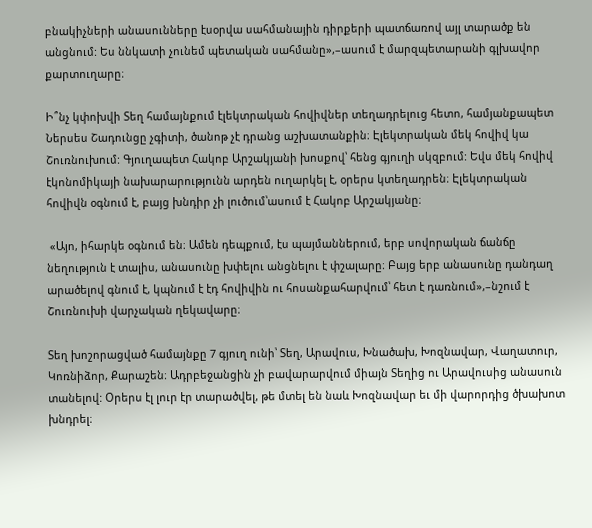բնակիչների անասունները էսօրվա սահմանային դիրքերի պատճառով այլ տարածք են անցնում: Ես ննկատի չունեմ պետական սահմանը»,–ասում է մարզպետարանի գլխավոր քարտուղարը։

Ի՞նչ կփոխվի Տեղ համայնքում էլեկտրական հովիվներ տեղադրելուց հետո, համյանքապետ Ներսես Շադունցը չգիտի, ծանոթ չէ դրանց աշխատանքին։ Էլեկտրական մեկ հովիվ կա Շուռնուխում: Գյուղապետ Հակոբ Արշակյանի խոսքով՝ հենց գյուղի սկզբում: Եվս մեկ հովիվ  էկոնոմիկայի նախարարությունն արդեն ուղարկել է, օրերս կտեղադրեն։ Էլեկտրական հովիվն օգնում է, բայց խնդիր չի լուծում՝ասում է Հակոբ Արշակյանը։

 «Այո, իհարկե օգնում են։ Ամեն դեպքում, էս պայմաններում, երբ սովորական ճանճը նեղություն է տալիս, անասունը խփելու անցնելու է փշալարը։ Բայց երբ անասունը դանդաղ արածելով գնում է, կպնում է էդ հովիվին ու հոսանքահարվում՝ հետ է դառնում»,–նշում է Շուռնուխի վարչական ղեկավարը։

Տեղ խոշորացված համայնքը 7 գյուղ ունի՝ Տեղ, Արավուս, Խնածախ, Խոզնավար, Վաղատուր, Կոռնիձոր, Քարաշեն։ Ադրբեջանցին չի բավարարվում միայն Տեղից ու Արավուսից անասուն տանելով: Օրերս էլ լուր էր տարածվել, թե մտել են նաև Խոզնավար եւ մի վարորդից ծխախոտ խնդրել։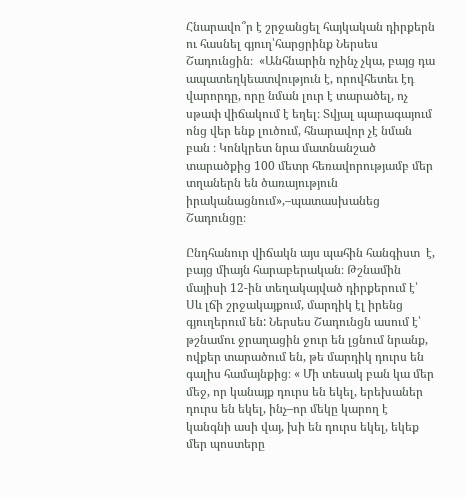Հնարավո՞ր է շրջանցել հայկական դիրքերն ու հասնել գյուղ՝հարցրինք Ներսես Շադունցին։  «Անհնարին ոչինչ չկա, բայց դա ապատեղկեատվություն է, որովհետեւ էդ վարորդը, որը նման լուր է տարածել, ոչ սթափ վիճակում է եղել։ Տվյալ պարագայում ոնց վեր ենք լուծում, հնարավոր չէ նման բան ։ Կոնկրետ նրա մատնանշած տարածքից 100 մետր հեռավորությամբ մեր տղաներն են ծառայություն իրականացնում»,–պատասխանեց Շադունցը։

Ընդհանուր վիճակն այս պահին հանգիստ  է, բայց միայն հարաբերական։ Թշնամին մայիսի 12-ին տեղակայված դիրքերում է՝ Սև լճի շրջակայքում, մարդիկ էլ իրենց գյուղերում են: Ներսես Շադունցն ասում է՝ թշնամու ջրաղացին ջուր են լցնում նրանք, ովքեր տարածում են, թե մարդիկ դուրս են գալիս համայնքից։ « Մի տեսակ բան կա մեր մեջ, որ կանայք դուրս են եկել, երեխաներ դուրս են եկել, ինչ–որ մեկը կարող է կանգնի ասի վայ, խի են դուրս եկել, եկեք մեր պոստերը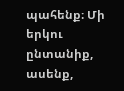պահենք։ Մի երկու ընտանիք, ասենք,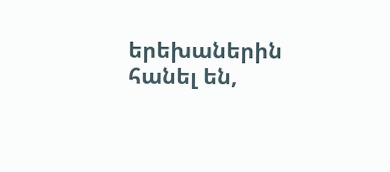երեխաներին հանել են,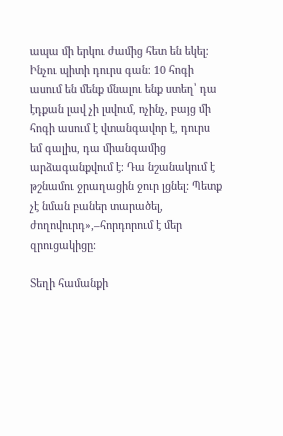ապա մի երկու ժամից հետ են եկել։ Ինչու պիտի դուրս գան։ 10 հոգի ասում են մենք մնալու ենք ստեղ՝ դա էդքան լավ չի լսվում, ոչինչ, բայց մի հոգի ասում է վտանգավոր է, դուրս եմ գալիս, դա միանգամից արձագանքվում է։ Դա նշանակում է թշնամու ջրաղացին ջուր լցնել: Պետք չէ նման բաներ տարածել, ժողովուրդ»,–հորդորում է մեր զրուցակիցը։

Տեղի համանքի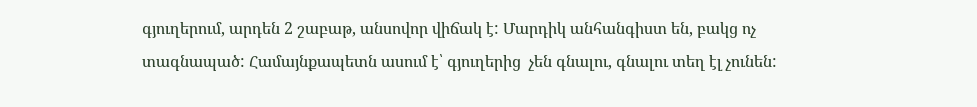գյուղերում, արդեն 2 շաբաթ, անսովոր վիճակ է: Մարդիկ անհանգիստ են, բակց ոչ տագնապած: Համայնքապետն ասում է՝ գյուղերից  չեն գնալու, գնալու տեղ էլ չունեն: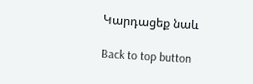Կարդացեք նաև

Back to top button